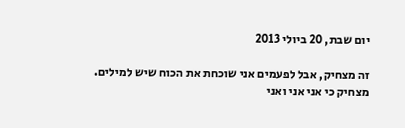יום שבת, 20 ביולי 2013

זה מצחיק, אבל לפעמים אני שוכחת את הכוח שיש למילים. מצחיק כי אני אני ואני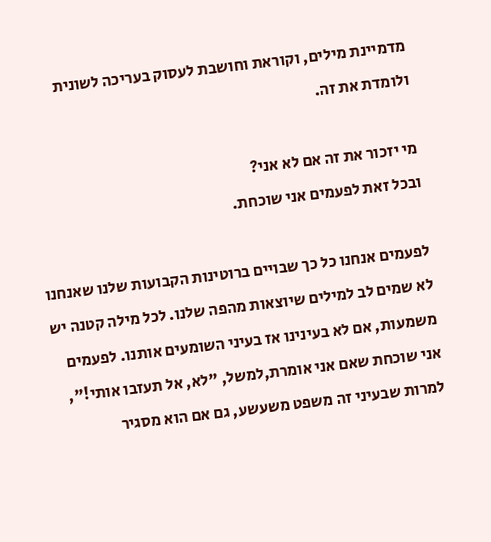מדמיינת מילים, וקוראת וחושבת לעסוק בעריכה לשונית ולומדת את זה.

מי יזכור את זה אם לא אני?
ובכל זאת לפעמים אני שוכחת.

לפעמים אנחנו כל כך שבויים ברוטינות הקבועות שלנו שאנחנו לא שמים לב למילים שיוצאות מהפה שלנו. לכל מילה קטנה יש משמעות, אם לא בעינינו אז בעיני השומעים אותנו. לפעמים אני שוכחת שאם אני אומרת,למשל, "לא, אל תעזבו אותי!", למרות שבעיני זה משפט משעשע, גם אם הוא מסגיר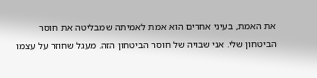את האמת, בעיני אחרים הוא אמת לאמיתה שמבליטה את חוסר הביטחון שלי. אני שבויה של חוסר הביטחון הזה. מעגל שחוזר על עצמו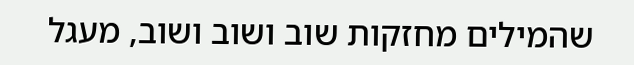שהמילים מחזקות שוב ושוב ושוב, מעגל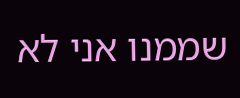שממנו אני לא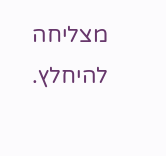מצליחה להיחלץ.